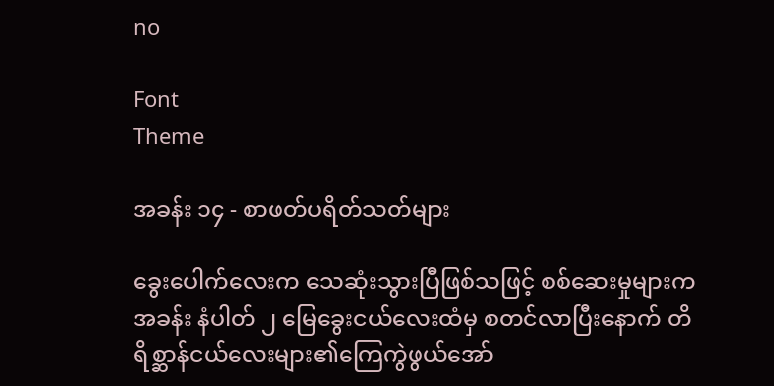no

Font
Theme

အခန်း ၁၄ - စာဖတ်ပရိတ်သတ်များ

ခွေးပေါက်လေးက သေဆုံးသွားပြီဖြစ်သဖြင့် စစ်ဆေးမှုများက အခန်း နံပါတ် ၂ မြေခွေးငယ်လေးထံမှ စတင်လာပြီးနောက် တိရိစ္ဆာန်ငယ်လေးများ၏ကြေကွဲဖွယ်အော်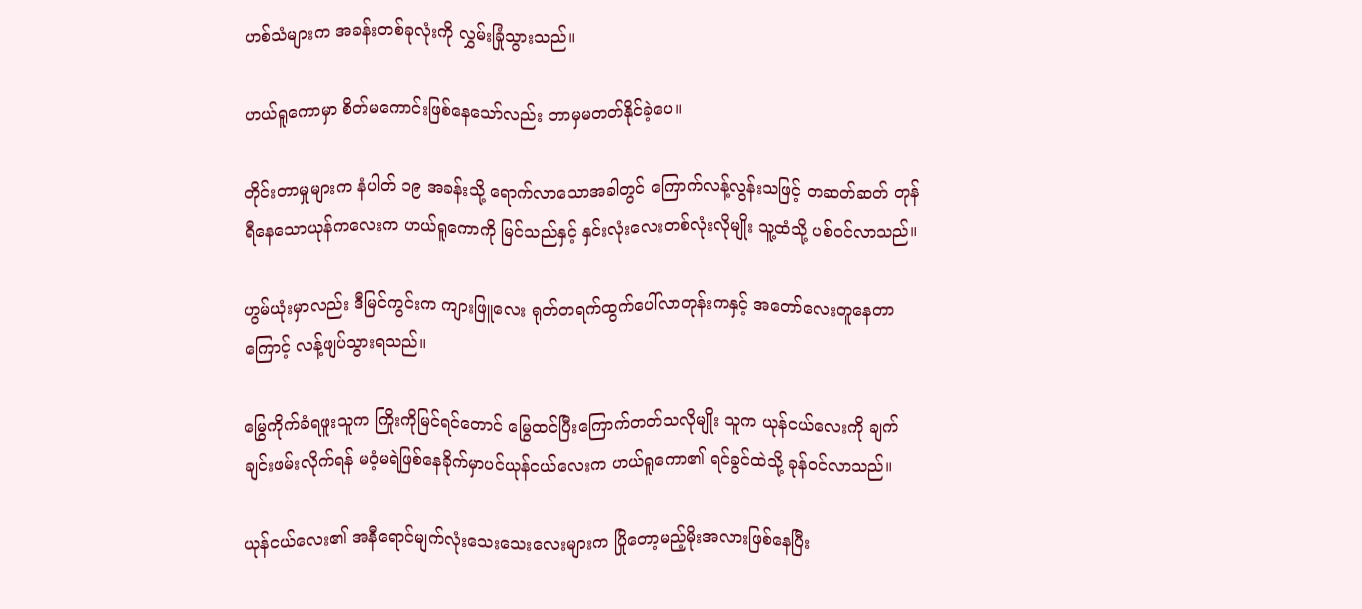ဟစ်သံများက အခန်းတစ်ခုလုံးကို လွှမ်းခြုံသွားသည်။

ဟယ်ရူကောမှာ စိတ်မကောင်းဖြစ်နေသော်လည်း ဘာမှမတတ်နိုင်ခဲ့ပေ။

တိုင်းတာမှုများက နံပါတ် ၁၉ အခန်းသို့ ရောက်လာသောအခါတွင် ကြောက်လန့်လွန်းသဖြင့် တဆတ်ဆတ် တုန်ရီနေသောယုန်ကလေးက ဟယ်ရူကောကို မြင်သည်နှင့် နှင်းလုံးလေးတစ်လုံးလိုမျိုး သူ့ထံသို့ ပစ်ဝင်လာသည်။

ဟွမ်ယုံးမှာလည်း ဒီမြင်ကွင်းက ကျားဖြူလေး ရုတ်တရက်ထွက်ပေါ်လာတုန်းကနှင့် အတော်လေးတူနေတာကြောင့် လန့်ဖျပ်သွားရသည်။

မြွေကိုက်ခံရဖူးသူက ကြိုးကိုမြင်ရင်တောင် မြွေထင်ပြီးကြောက်တတ်သလိုမျိုး သူက ယုန်ငယ်လေးကို ချက်ချင်းဖမ်းလိုက်ရန် မဝံ့မရဲဖြစ်နေခိုက်မှာပင်ယုန်ငယ်လေးက ဟယ်ရူကော၏ ရင်ခွင်ထဲသို့ ခုန်ဝင်လာသည်။

ယုန်ငယ်လေး၏ အနီရောင်မျက်လုံးသေးသေးလေးများက ပြိုတော့မည့်မိုးအလားဖြစ်နေပြီး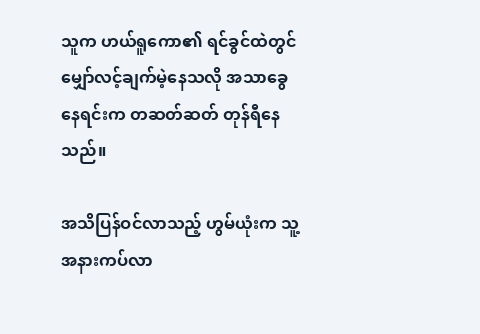သူက ဟယ်ရူကော၏ ရင်ခွင်ထဲတွင် မျှော်လင့်ချက်မဲ့နေသလို အသာခွေနေရင်းက တဆတ်ဆတ် တုန်ရီနေသည်။

အသိပြန်ဝင်လာသည့် ဟွမ်ယုံးက သူ့ အနားကပ်လာ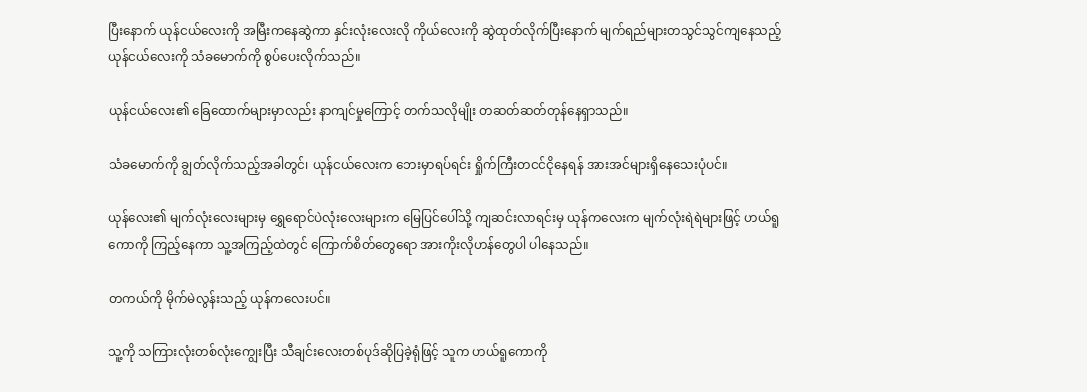ပြီးနောက် ယုန်ငယ်လေးကို အမြီးကနေဆွဲကာ နှင်းလုံးလေးလို ကိုယ်လေးကို ဆွဲထုတ်လိုက်ပြီးနောက် မျက်ရည်များတသွင်သွင်ကျနေသည့် ယုန်ငယ်လေးကို သံခမောက်ကို စွပ်ပေးလိုက်သည်။

ယုန်ငယ်လေး၏ ခြေထောက်များမှာလည်း နာကျင်မှုကြောင့် တက်သလိုမျိုး တဆတ်ဆတ်တုန်နေရှာသည်။

သံခမောက်ကို ချွတ်လိုက်သည့်အခါတွင်၊ ယုန်ငယ်လေးက ဘေးမှာရပ်ရင်း ရှိုက်ကြီးတငင်ငိုနေရန် အားအင်များရှိနေသေးပုံပင်။

ယုန်လေး၏ မျက်လုံးလေးများမှ ရွှေရောင်ပဲလုံးလေးများက မြေပြင်ပေါ်သို့ ကျဆင်းလာရင်းမှ ယုန်ကလေးက မျက်လုံးရဲရဲများဖြင့် ဟယ်ရူကောကို ကြည့်နေကာ သူ့အကြည့်ထဲတွင် ကြောက်စိတ်တွေရော အားကိုးလိုဟန်တွေပါ ပါနေသည်။

တကယ်ကို မိုက်မဲလွန်းသည့် ယုန်ကလေးပင်။

သူ့ကို သကြားလုံးတစ်လုံးကျွေးပြီး သီချင်းလေးတစ်ပုဒ်ဆိုပြခဲ့ရုံဖြင့် သူက ဟယ်ရူကောကို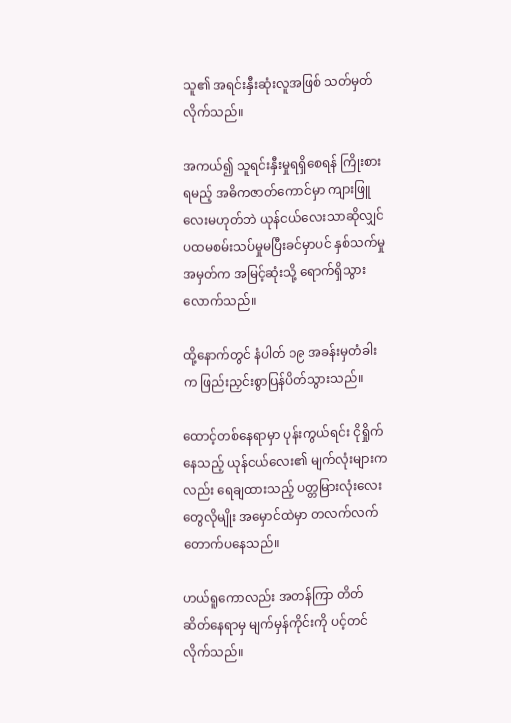သူ၏ အရင်းနှီးဆုံးလူအဖြစ် သတ်မှတ်လိုက်သည်။

အကယ်၍ သူရင်းနှီးမှုရရှိစေရန် ကြိုးစားရမည့် အဓိကဇာတ်ကောင်မှာ ကျားဖြူလေးမဟုတ်ဘဲ ယုန်ငယ်လေးသာဆိုလျှင် ပထမစမ်းသပ်မှုမပြီးခင်မှာပင် နှစ်သက်မှုအမှတ်က အမြင့်ဆုံးသို့ ရောက်ရှိသွားလောက်သည်။

ထို့နောက်တွင် နံပါတ် ၁၉ အခန်းမှတံခါးက ဖြည်းညှင်းစွာပြန်ပိတ်သွားသည်။

ထောင့်တစ်နေရာမှာ ပုန်းကွယ်ရင်း ငိုရှိုက်နေသည့် ယုန်ငယ်လေး၏ မျက်လုံးများကလည်း ရေချထားသည့် ပတ္တမြားလုံးလေးတွေလိုမျိုး အမှောင်ထဲမှာ တလက်လက်တောက်ပနေသည်။

ဟယ်ရူကောလည်း အတန်ကြာ တိတ်ဆိတ်နေရာမှ မျက်မှန်ကိုင်းကို ပင့်တင်လိုက်သည်။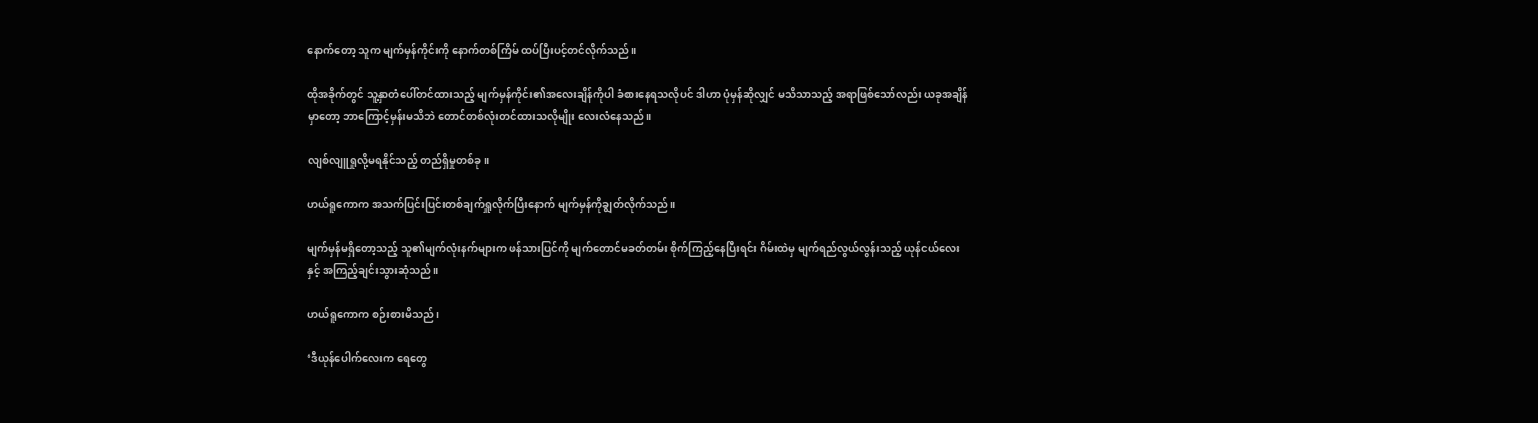နောက်တော့ သူက မျက်မှန်ကိုင်းကို နောက်တစ်ကြိမ် ထပ်ပြီးပင့်တင်လိုက်သည်။

ထိုအခိုက်တွင် သူ့နှာတံပေါ်တင်ထားသည့် မျက်မှန်ကိုင်း၏အလေးချိန်ကိုပါ ခံစားနေရသလိုပင် ဒါဟာ ပုံမှန်ဆိုလျှင် မသိသာသည့် အရာဖြစ်သော်လည်း ယခုအချိန်မှာတော့ ဘာကြောင့်မှန်းမသိဘဲ တောင်တစ်လုံးတင်ထားသလိုမျိုး လေးလံနေသည်။

လျစ်လျူရှုလို့မရနိုင်သည့် တည်ရှိမှုတစ်ခု။

ဟယ်ရူကောက အသက်ပြင်းပြင်းတစ်ချက်ရှူလိုက်ပြီးနောက် မျက်မှန်ကိုချွတ်လိုက်သည်။

မျက်မှန်မရှိတော့သည့် သူ၏မျက်လုံးနက်များက ဖန်သားပြင်ကို မျက်တောင်မခတ်တမ်း စိုက်ကြည့်နေပြီးရင်း ဂိမ်းထဲမှ မျက်ရည်လွယ်လွန်းသည့် ယုန်ငယ်လေးနှင့် အကြည့်ချင်းသွားဆုံသည်။

ဟယ်ရူကောက စဉ်းစားမိသည်၊

‘ဒီယုန်ပေါက်လေးက ရေတွေ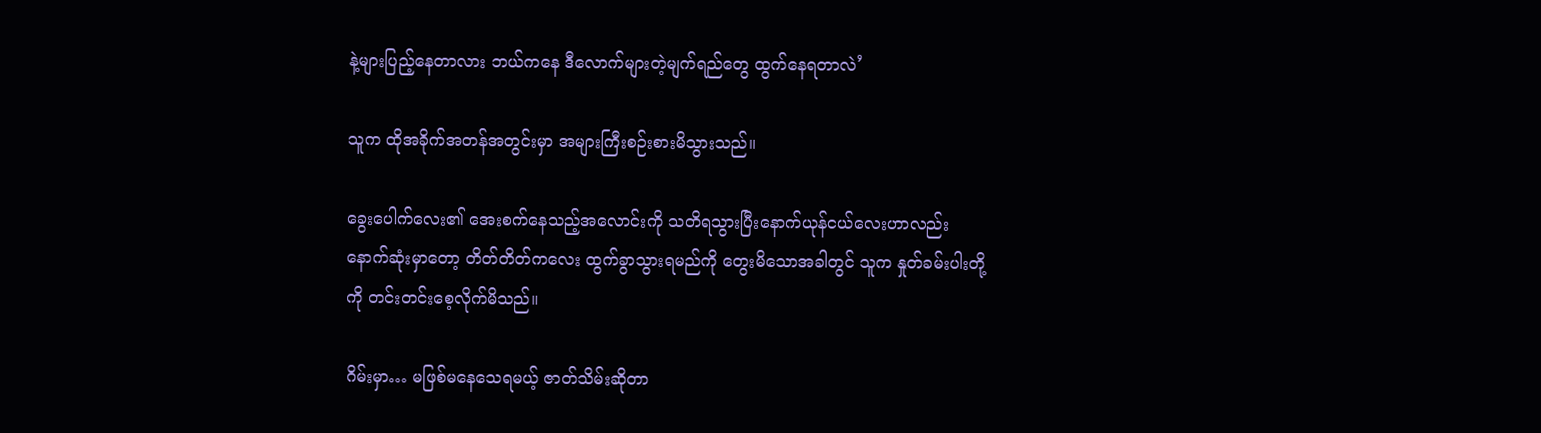နဲ့များပြည့်နေတာလား ဘယ်ကနေ ဒီလောက်များတဲ့မျက်ရည်တွေ ထွက်နေရတာလဲ’

သူက ထိုအခိုက်အတန်အတွင်းမှာ အများကြီးစဉ်းစားမိသွားသည်။

ခွေးပေါက်လေး၏ အေးစက်နေသည့်အလောင်းကို သတိရသွားပြီးနောက်ယုန်ငယ်လေးဟာလည်း နောက်ဆုံးမှာတော့ တိတ်တိတ်ကလေး ထွက်ခွာသွားရမည်ကို တွေးမိသောအခါတွင် သူက နှုတ်ခမ်းပါးတို့ကို တင်းတင်းစေ့လိုက်မိသည်။

ဂိမ်းမှာ… မဖြစ်မနေသေရမယ့် ဇာတ်သိမ်းဆိုတာ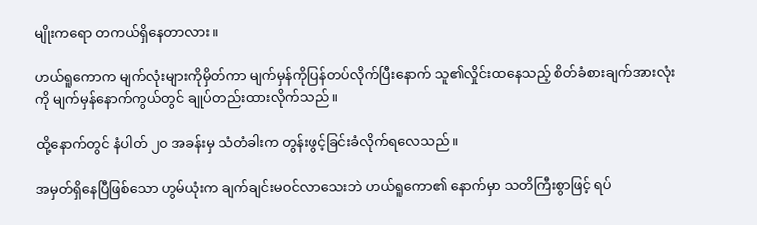မျိုးကရော တကယ်ရှိနေတာလား။

ဟယ်ရူကောက မျက်လုံးများကိုမှိတ်ကာ မျက်မှန်ကိုပြန်တပ်လိုက်ပြီးနောက် သူ၏လှိုင်းထနေသည့် စိတ်ခံစားချက်အားလုံးကို မျက်မှန်နောက်ကွယ်တွင် ချုပ်တည်းထားလိုက်သည်။

ထို့နောက်တွင် နံပါတ် ၂၀ အခန်းမှ သံတံခါးက တွန်းဖွင့်ခြင်းခံလိုက်ရလေသည်။

အမှတ်ရှိနေပြီဖြစ်သော ဟွမ်ယုံးက ချက်ချင်းမဝင်လာသေးဘဲ ဟယ်ရူကော၏ နောက်မှာ သတိကြီးစွာဖြင့် ရပ်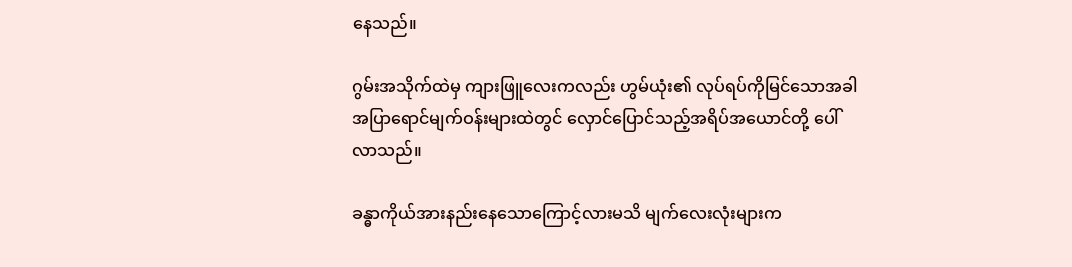နေသည်။

ဂွမ်းအသိုက်ထဲမှ ကျားဖြူလေးကလည်း ဟွမ်ယုံး၏ လုပ်ရပ်ကိုမြင်သောအခါ အပြာရောင်မျက်ဝန်းများထဲတွင် လှောင်ပြောင်သည့်အရိပ်အယောင်တို့ ပေါ်လာသည်။

ခန္ဓာကိုယ်အားနည်းနေသောကြောင့်လားမသိ မျက်လေးလုံးများက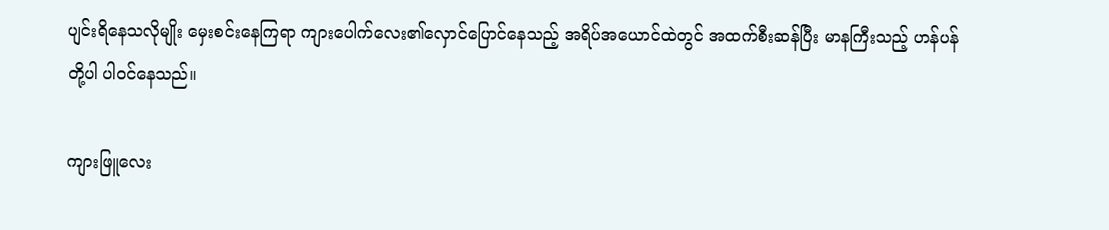ပျင်းရိနေသလိုမျိုး မှေးစင်းနေကြရာ ကျားပေါက်လေး၏လှောင်ပြောင်နေသည့် အရိပ်အယောင်ထဲတွင် အထက်စီးဆန်ပြီး မာနကြီးသည့် ဟန်ပန်တို့ပါ ပါဝင်နေသည်။

ကျားဖြူလေး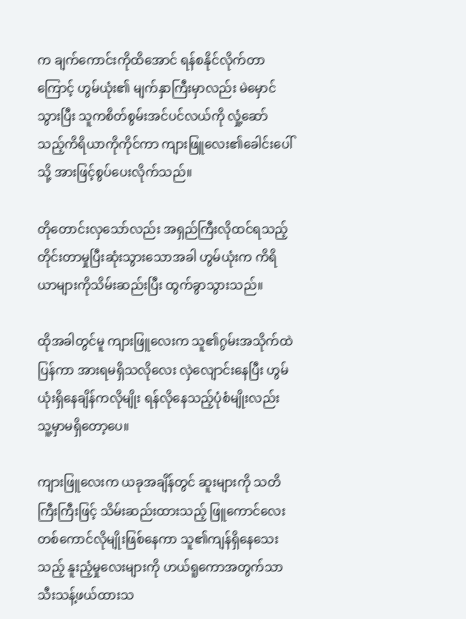က ချက်ကောင်းကိုထိအောင် ရန်စနိုင်လိုက်တာကြောင့် ဟွမ်ယုံး၏ မျက်နှာကြီးမှာလည်း မဲမှောင်သွားပြီး သူကစိတ်စွမ်းအင်ပင်လယ်ကို လှုံ့ဆော်သည့်ကိရိယာကိုကိုင်ကာ ကျားဖြူလေး၏ခေါင်းပေါ်သို့ အားဖြင့်စွပ်ပေးလိုက်သည်။

တိုတောင်းလှသော်လည်း အရှည်ကြီးလိုထင်ရသည့် တိုင်းတာမှုပြီးဆုံးသွားသောအခါ ဟွမ်ယုံးက ကိရိယာများကိုသိမ်းဆည်းပြီး ထွက်ခွာသွားသည်။

ထိုအခါတွင်မူ ကျားဖြူလေးက သူ၏ဂွမ်းအသိုက်ထဲပြန်ကာ အားရမရှိသလိုလေး လှဲလျောင်းနေပြီး ဟွမ်ယုံးရှိနေချိန်ကလိုမျိုး ရန်လိုနေသည့်ပုံစံမျိုးလည်း သူ့မှာမရှိတော့ပေ။

ကျားဖြူလေးက ယခုအချိန်တွင် ဆူးများကို သတိကြီးကြီးဖြင့် သိမ်းဆည်းထားသည့် ဖြူကောင်လေးတစ်ကောင်လိုမျိုးဖြစ်နေကာ သူ၏ကျန်ရှိနေသေးသည့် နူးညံ့မှုလေးများကို ဟယ်ရူကောအတွက်သာ သီးသန့်ဖယ်ထားသ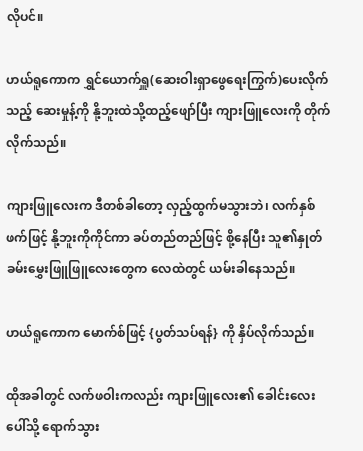လိုပင်။

ဟယ်ရူကောက ရွှင်ယောက်ရှူ(ဆေးဝါးရှာဖွေရေးကြွက်)ပေးလိုက်သည့် ဆေးမှုန့်ကို နို့ဘူးထဲသို့ထည့်ဖျော်ပြီး ကျားဖြူလေးကို တိုက်လိုက်သည်။

ကျားဖြူလေးက ဒီတစ်ခါတော့ လှည့်ထွက်မသွားဘဲ၊ လက်နှစ်ဖက်ဖြင့် နို့ဘူးကိုကိုင်ကာ ခပ်တည်တည်ဖြင့် စို့နေပြီး သူ၏နှုတ်ခမ်းမွှေးဖြူဖြူလေးတွေက လေထဲတွင် ယမ်းခါနေသည်။

ဟယ်ရူကောက မောက်စ်ဖြင့် {ပွတ်သပ်ရန်} ကို နှိပ်လိုက်သည်။

ထိုအခါတွင် လက်ဖဝါးကလည်း ကျားဖြူလေး၏ ခေါင်းလေးပေါ်သို့ ရောက်သွား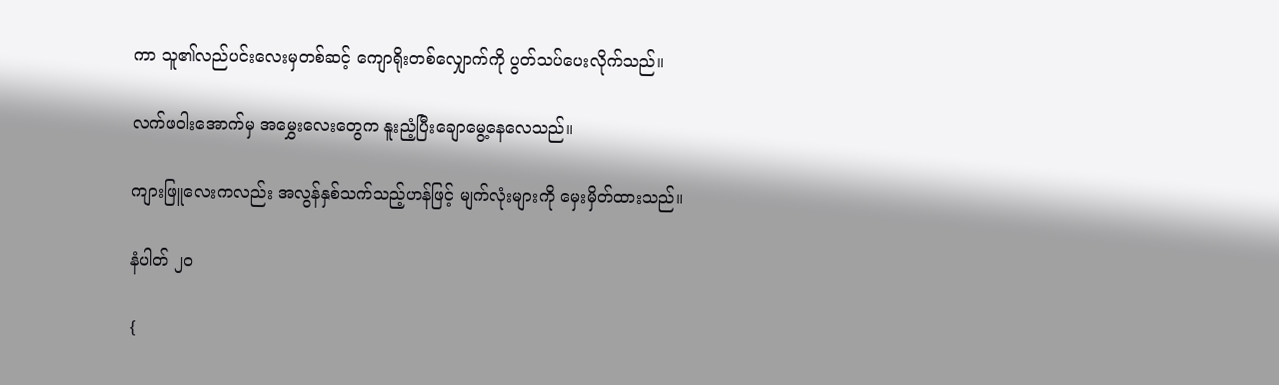ကာ သူ၏လည်ပင်းလေးမှတစ်ဆင့် ကျောရိုးတစ်လျှောက်ကို ပွတ်သပ်ပေးလိုက်သည်။

လက်ဖဝါးအောက်မှ အမွှေးလေးတွေက နူးညံ့ပြီးချောမွေ့နေလေသည်။

ကျားဖြူလေးကလည်း အလွန်နှစ်သက်သည့်ဟန်ဖြင့် မျက်လုံးများကို မှေးမှိတ်ထားသည်။

နံပါတ် ၂၀

{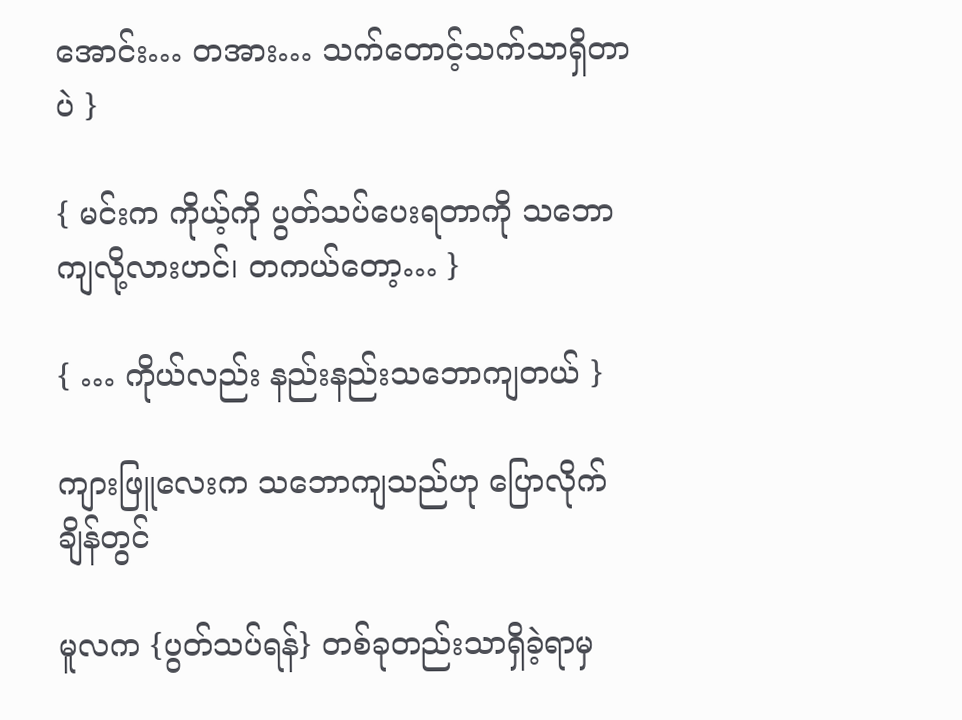အောင်း… တအား… သက်တောင့်သက်သာရှိတာပဲ }

{ မင်းက ကိုယ့်ကို ပွတ်သပ်ပေးရတာကို သဘောကျလို့လားဟင်၊ တကယ်တော့… }

{ … ကိုယ်လည်း နည်းနည်းသဘောကျတယ် }

ကျားဖြူလေးက သဘောကျသည်ဟု ပြောလိုက်ချိန်တွင်

မူလက {ပွတ်သပ်ရန်} တစ်ခုတည်းသာရှိခဲ့ရာမှ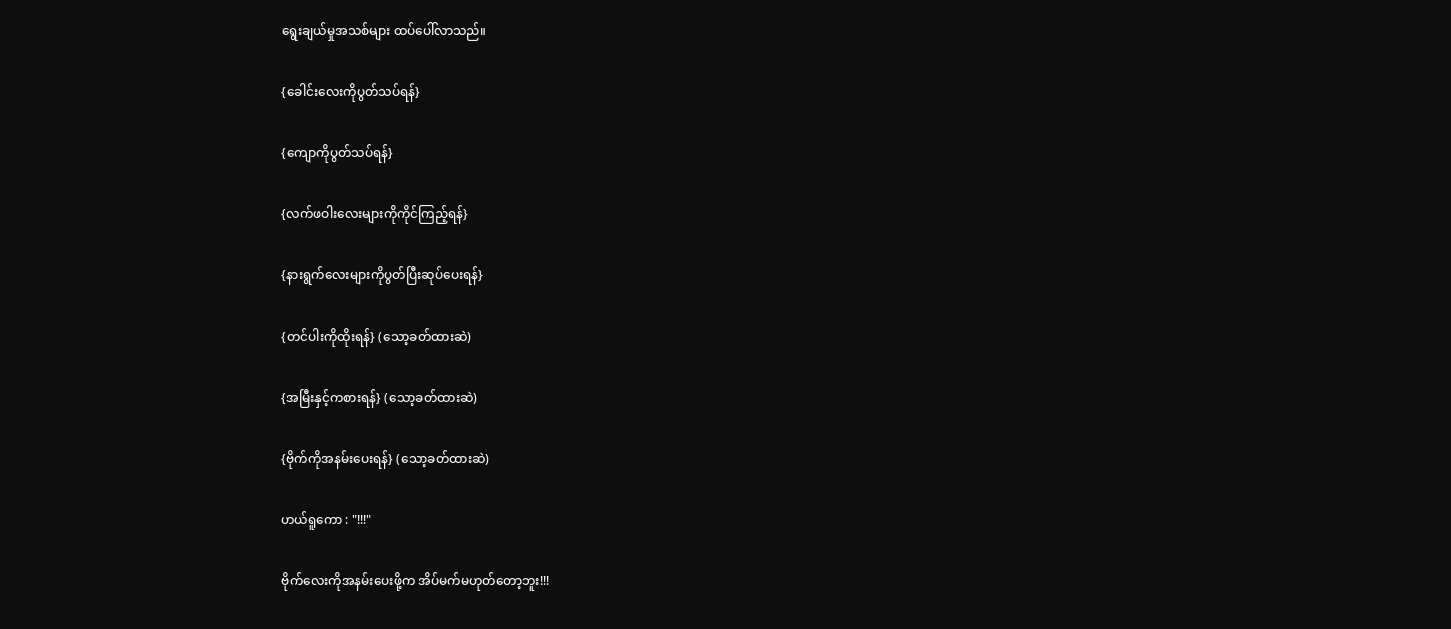ရွေးချယ်မှုအသစ်များ ထပ်ပေါ်လာသည်။

{ခေါင်းလေးကိုပွတ်သပ်ရန်}

{ကျောကိုပွတ်သပ်ရန်}

{လက်ဖဝါးလေးများကိုကိုင်ကြည့်ရန်}

{နားရွက်လေးများကိုပွတ်ပြီးဆုပ်ပေးရန်}

{တင်ပါးကိုထိုးရန်} (သော့ခတ်ထားဆဲ)

{အမြီးနှင့်ကစားရန်} (သော့ခတ်ထားဆဲ)

{ဗိုက်ကိုအနမ်းပေးရန်} (သော့ခတ်ထားဆဲ)

ဟယ်ရူကော : "!!!"

ဗိုက်လေးကိုအနမ်းပေးဖို့က အိပ်မက်မဟုတ်တော့ဘူး!!!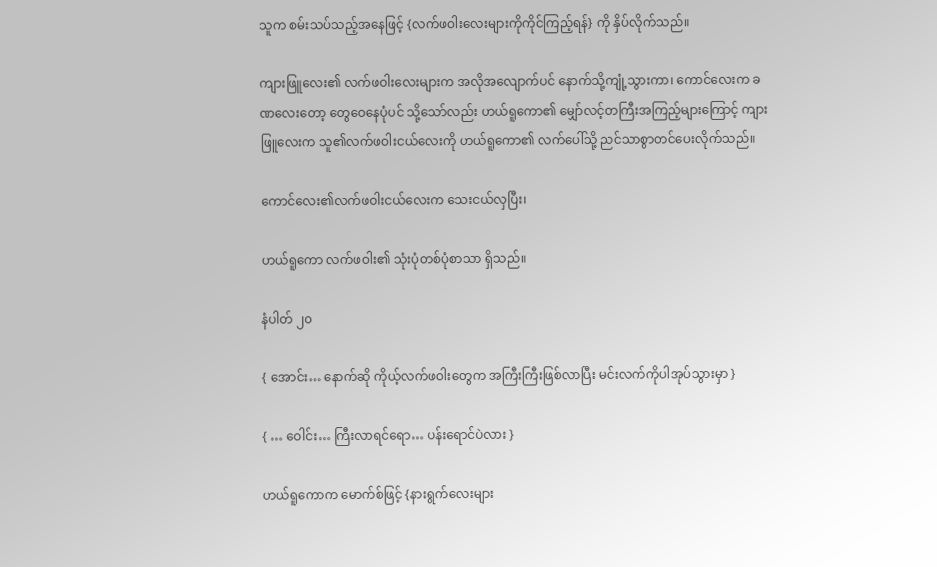သူက စမ်းသပ်သည့်အနေဖြင့် {လက်ဖဝါးလေးများကိုကိုင်ကြည့်ရန်} ကို နှိပ်လိုက်သည်။

ကျားဖြူလေး၏ လက်ဖဝါးလေးများက အလိုအလျောက်ပင် နောက်သို့ကျုံ့သွားကာ၊ ကောင်လေးက ခဏလေးတော့ တွေဝေနေပုံပင် သို့သော်လည်း ဟယ်ရူကော၏ မျှော်လင့်တကြီးအကြည့်များကြောင့် ကျားဖြူလေးက သူ၏လက်ဖဝါးငယ်လေးကို ဟယ်ရူကော၏ လက်ပေါ်သို့ ညင်သာစွာတင်ပေးလိုက်သည်။

ကောင်လေး၏လက်ဖဝါးငယ်လေးက သေးငယ်လှပြီး၊

ဟယ်ရူကော လက်ဖဝါး၏ သုံးပုံတစ်ပုံစာသာ ရှိသည်။

နံပါတ် ၂၀

{ အောင်း… နောက်ဆို ကိုယ့်လက်ဖဝါးတွေက အကြီးကြီးဖြစ်လာပြီး မင်းလက်ကိုပါအုပ်သွားမှာ }

{ … ဝေါင်း… ကြီးလာရင်ရော… ပန်းရောင်ပဲလား }

ဟယ်ရူကောက မောက်စ်ဖြင့် {နားရွက်လေးများ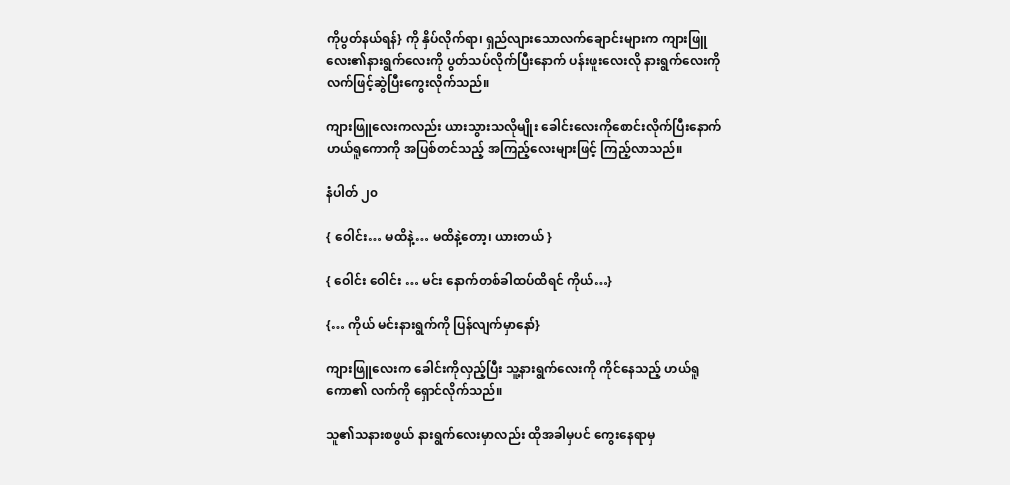ကိုပွတ်နယ်ရန်} ကို နှိပ်လိုက်ရာ၊ ရှည်လျားသောလက်ချောင်းများက ကျားဖြူလေး၏နားရွက်လေးကို ပွတ်သပ်လိုက်ပြီးနောက် ပန်းဖူးလေးလို နားရွက်လေးကို လက်ဖြင့်ဆွဲပြီးကွေးလိုက်သည်။

ကျားဖြူလေးကလည်း ယားသွားသလိုမျိုး ခေါင်းလေးကိုစောင်းလိုက်ပြီးနောက် ဟယ်ရူကောကို အပြစ်တင်သည့် အကြည့်လေးများဖြင့် ကြည့်လာသည်။

နံပါတ် ၂၀

{ ဝေါင်း… မထိနဲ့… မထိနဲ့တော့၊ ယားတယ် }

{ ဝေါင်း ဝေါင်း … မင်း နောက်တစ်ခါထပ်ထိရင် ကိုယ်…}

{… ကိုယ် မင်းနားရွက်ကို ပြန်လျက်မှာနော်}

ကျားဖြူလေးက ခေါင်းကိုလှည့်ပြီး သူ့နားရွက်လေးကို ကိုင်နေသည့် ဟယ်ရူကော၏ လက်ကို ရှောင်လိုက်သည်။

သူ၏သနားစဖွယ် နားရွက်လေးမှာလည်း ထိုအခါမှပင် ကွေးနေရာမှ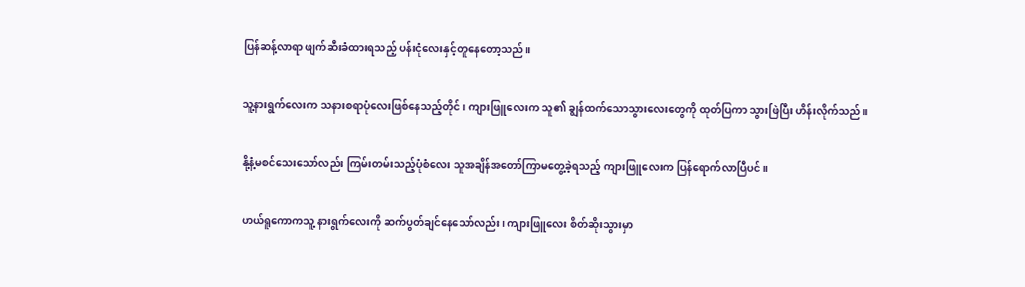ပြန်ဆန့်လာရာ ဖျက်ဆီးခံထားရသည့် ပန်းငုံလေးနှင့်တူနေတော့သည်။

သူ့နားရွက်လေးက သနားစရာပုံလေးဖြစ်နေသည့်တိုင်၊ ကျားဖြူလေးက သူ၏ ချွန်ထက်သောသွားလေးတွေကို ထုတ်ပြကာ သွားဖြဲပြီး ဟိန်းလိုက်သည်။

နို့နံ့မစင်သေးသော်လည်း ကြမ်းတမ်းသည့်ပုံစံလေး သူအချိန်အတော်ကြာမတွေ့ခဲ့ရသည့် ကျားဖြူလေးက ပြန်ရောက်လာပြီပင်။

ဟယ်ရူကောကသူ့ နားရွက်လေးကို ဆက်ပွတ်ချင်နေသော်လည်း၊ ကျားဖြူလေး စိတ်ဆိုးသွားမှာ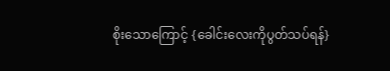စိုးသောကြောင့် {ခေါင်းလေးကိုပွတ်သပ်ရန်}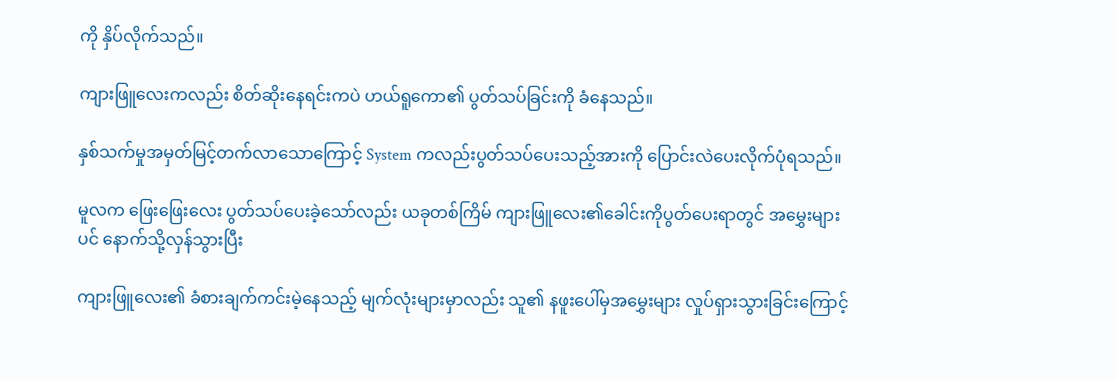ကို နှိပ်လိုက်သည်။

ကျားဖြူလေးကလည်း စိတ်ဆိုးနေရင်းကပဲ ဟယ်ရူကော၏ ပွတ်သပ်ခြင်းကို ခံနေသည်။

နှစ်သက်မှုအမှတ်မြင့်တက်လာသောကြောင့် System ကလည်းပွတ်သပ်ပေးသည့်အားကို ပြောင်းလဲပေးလိုက်ပုံရသည်။

မူလက ဖြေးဖြေးလေး ပွတ်သပ်ပေးခဲ့သော်လည်း ယခုတစ်ကြိမ် ကျားဖြူလေး၏ခေါင်းကိုပွတ်ပေးရာတွင် အမွှေးများပင် နောက်သို့လှန်သွားပြီး

ကျားဖြူလေး၏ ခံစားချက်ကင်းမဲ့နေသည့် မျက်လုံးများမှာလည်း သူ၏ နဖူးပေါ်မှအမွှေးများ လှုပ်ရှားသွားခြင်းကြောင့်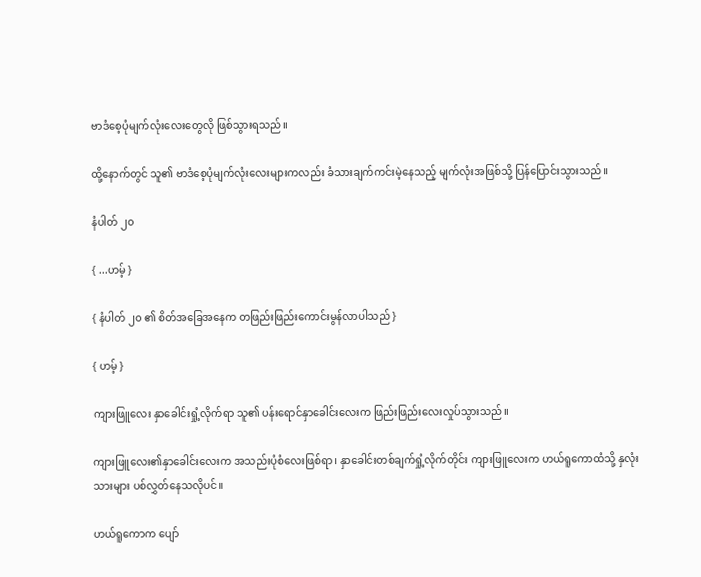ဗာဒံစေ့ပုံမျက်လုံးလေးတွေလို ဖြစ်သွားရသည်။

ထို့နောက်တွင် သူ၏ ဗာဒံစေ့ပုံမျက်လုံးလေးများကလည်း ခံသားချက်ကင်းမဲ့နေသည့် မျက်လုံးအဖြစ်သို့ ပြန်ပြောင်းသွားသည်။

နံပါတ် ၂၀

{ ...ဟမ့် }

{ နံပါတ် ၂၀ ၏ စိတ်အခြေအနေက တဖြည်းဖြည်းကောင်းမွန်လာပါသည် }

{ ဟမ့် }

ကျားဖြူလေး နှာခေါင်းရှုံ့လိုက်ရာ သူ၏ ပန်းရောင်နှာခေါင်းလေးက ဖြည်းဖြည်းလေးလှုပ်သွားသည်။

ကျားဖြူလေး၏နှာခေါင်းလေးက အသည်းပုံစံလေးဖြစ်ရာ၊ နှာခေါင်းတစ်ချက်ရှုံ့လိုက်တိုင်း ကျားဖြူလေးက ဟယ်ရူကောထံသို့ နှလုံးသားများ ပစ်လွှတ်နေသလိုပင်။

ဟယ်ရူကောက ပျော်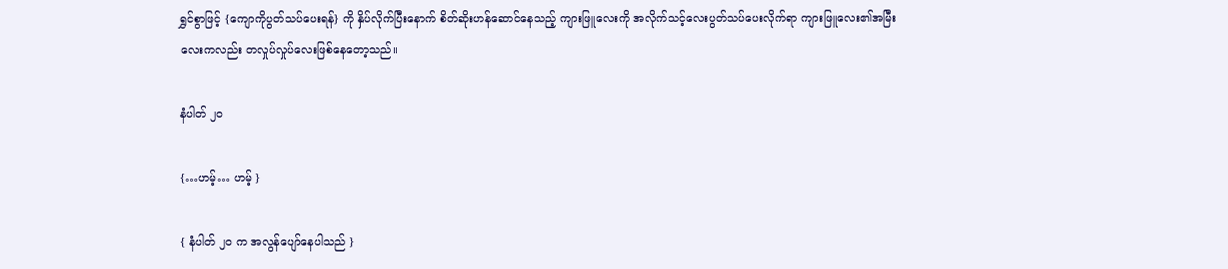ရွှင်စွာဖြင့် {ကျောကိုပွတ်သပ်ပေးရန်} ကို နှိပ်လိုက်ပြီးနောက် စိတ်ဆိုးဟန်ဆောင်နေသည့် ကျားဖြူလေးကို အလိုက်သင့်လေးပွတ်သပ်ပေးလိုက်ရာ ကျားဖြူလေး၏အမြီးလေးကလည်း တလှုပ်လှုပ်လေးဖြစ်နေတော့သည်။

နံပါတ် ၂၀

{…ဟမ့်… ဟမ့် }

{ နံပါတ် ၂၀ က အလွန်ပျော်နေပါသည် }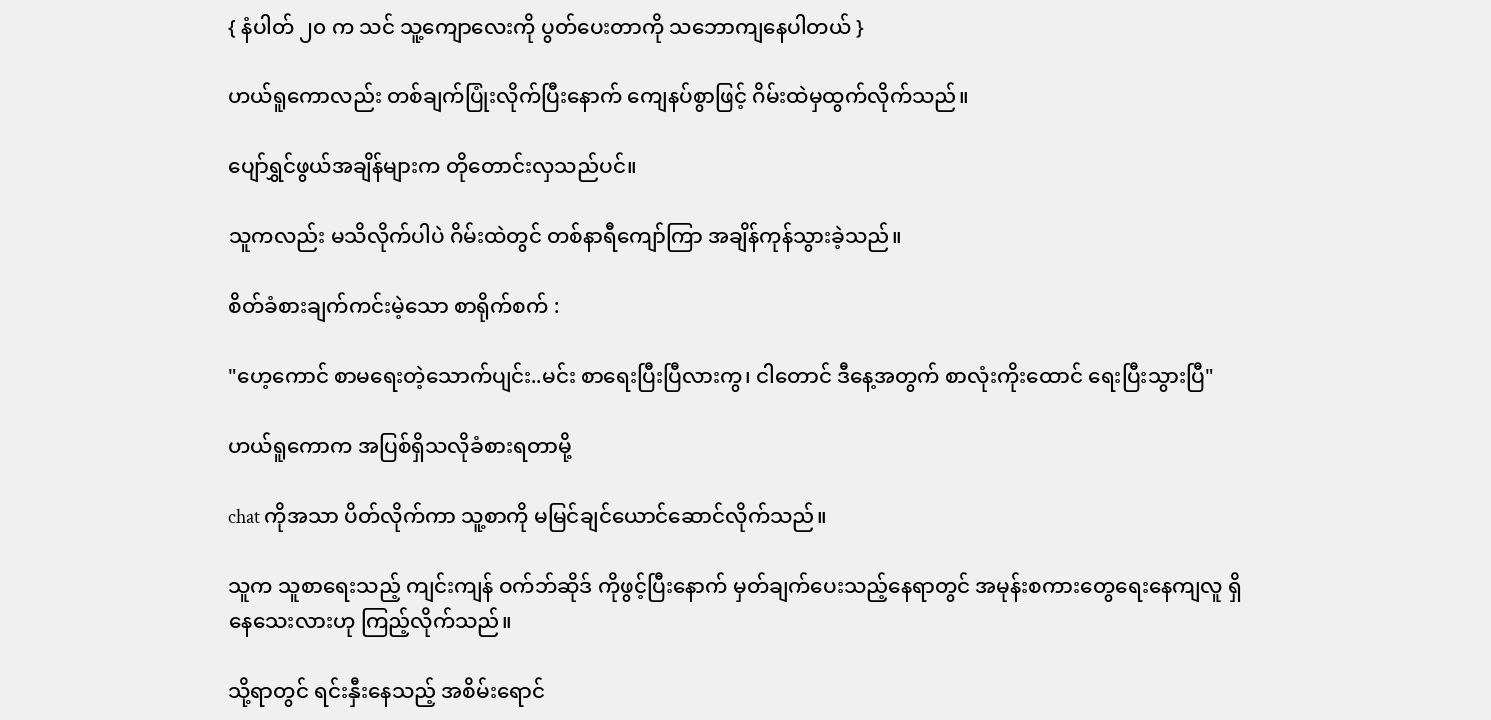{ နံပါတ် ၂၀ က သင် သူ့ကျောလေးကို ပွတ်ပေးတာကို သဘောကျနေပါတယ် }

ဟယ်ရူကောလည်း တစ်ချက်ပြုံးလိုက်ပြီးနောက် ကျေနပ်စွာဖြင့် ဂိမ်းထဲမှထွက်လိုက်သည်။

ပျော်ရွှင်ဖွယ်အချိန်များက တိုတောင်းလှသည်ပင်။

သူကလည်း မသိလိုက်ပါပဲ ဂိမ်းထဲတွင် တစ်နာရီကျော်ကြာ အချိန်ကုန်သွားခဲ့သည်။

စိတ်ခံစားချက်ကင်းမဲ့သော စာရိုက်စက် :

"ဟေ့ကောင် စာမရေးတဲ့သောက်ပျင်း..မင်း စာရေးပြီးပြီလားကွ၊ ငါတောင် ဒီနေ့အတွက် စာလုံးကိုးထောင် ရေးပြီးသွားပြီ"

ဟယ်ရူကောက အပြစ်ရှိသလိုခံစားရတာမို့

chat ကိုအသာ ပိတ်လိုက်ကာ သူ့စာကို မမြင်ချင်ယောင်ဆောင်လိုက်သည်။

သူက သူစာရေးသည့် ကျင်းကျန် ဝက်ဘ်ဆိုဒ် ကိုဖွင့်ပြီးနောက် မှတ်ချက်ပေးသည့်နေရာတွင် အမုန်းစကားတွေရေးနေကျလူ ရှိနေသေးလားဟု ကြည့်လိုက်သည်။

သို့ရာတွင် ရင်းနှီးနေသည့် အစိမ်းရောင်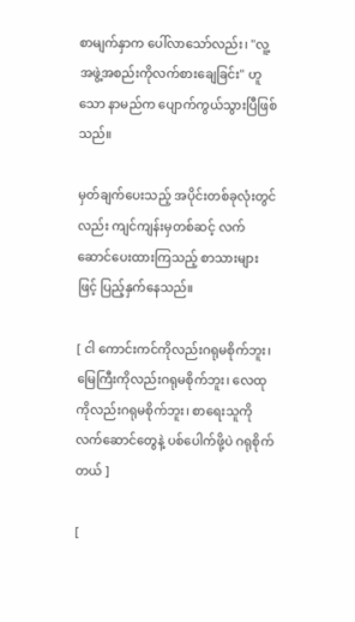စာမျက်နှာက ပေါ်လာသော်လည်း၊ "လူ့အဖွဲ့အစည်းကိုလက်စားချေခြင်း" ဟူသော နာမည်က ပျောက်ကွယ်သွားပြီဖြစ်သည်။

မှတ်ချက်ပေးသည့် အပိုင်းတစ်ခုလုံးတွင်လည်း ကျင်ကျန်းမှတစ်ဆင့် လက်ဆောင်ပေးထားကြသည့် စာသားများဖြင့် ပြည့်နှက်နေသည်။

[ ငါ ကောင်းကင်ကိုလည်းဂရုမစိုက်ဘူး၊ မြေကြီးကိုလည်းဂရုမစိုက်ဘူး၊ လေထုကိုလည်းဂရုမစိုက်ဘူး၊ စာရေးသူကိုလက်ဆောင်တွေနဲ့ ပစ်ပေါက်ဖို့ပဲ ဂရုစိုက်တယ် ]

[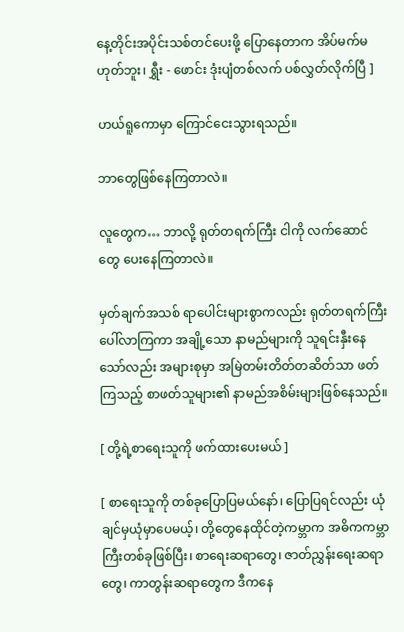နေ့တိုင်းအပိုင်းသစ်တင်ပေးဖို့ ပြောနေတာက အိပ်မက်မဟုတ်ဘူး၊ ရွှီး - ဖောင်း ဒုံးပျံတစ်လက် ပစ်လွှတ်လိုက်ပြီ ]

ဟယ်ရူကောမှာ ကြောင်ငေးသွားရသည်။

ဘာတွေဖြစ်နေကြတာလဲ။

လူတွေက… ဘာလို့ ရုတ်တရက်ကြီး ငါကို လက်ဆောင်တွေ ပေးနေကြတာလဲ။

မှတ်ချက်အသစ် ရာပေါင်းများစွာကလည်း ရုတ်တရက်ကြီး ပေါ်လာကြကာ အချို့သော နာမည်များကို သူရင်းနှီးနေသော်လည်း အများစုမှာ အမြဲတမ်းတိတ်တဆိတ်သာ ဖတ်ကြသည့် စာဖတ်သူများ၏ နာမည်အစိမ်းများဖြစ်နေသည်။

[ တို့ရဲ့စာရေးသူကို ဖက်ထားပေးမယ် ]

[ စာရေးသူကို တစ်ခုပြောပြမယ်နော်၊ ပြောပြရင်လည်း ယုံချင်မှယုံမှာပေမယ့်၊ တို့တွေနေထိုင်တဲ့ကမ္ဘာက အဓိကကမ္ဘာကြီးတစ်ခုဖြစ်ပြီး၊ စာရေးဆရာတွေ၊ ဇာတ်ညွှန်းရေးဆရာတွေ၊ ကာတွန်းဆရာတွေက ဒီကနေ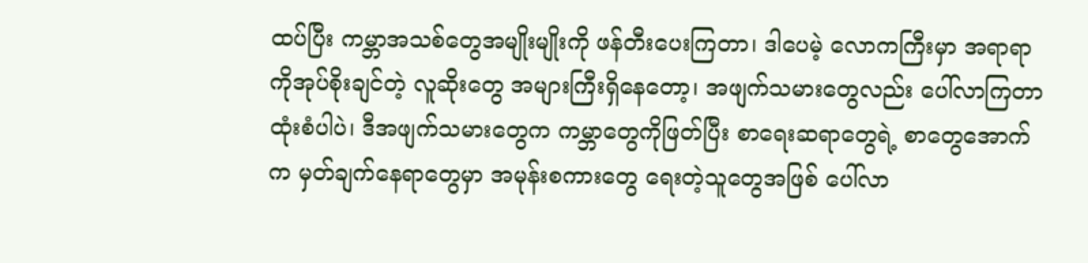ထပ်ပြီး ကမ္ဘာအသစ်တွေအမျိုးမျိုးကို ဖန်တီးပေးကြတာ၊ ဒါပေမဲ့ လောကကြီးမှာ အရာရာကိုအုပ်စိုးချင်တဲ့ လူဆိုးတွေ အများကြီးရှိနေတော့၊ အဖျက်သမားတွေလည်း ပေါ်လာကြတာ ထုံးစံပါပဲ၊ ဒီအဖျက်သမားတွေက ကမ္ဘာတွေကိုဖြတ်ပြီး စာရေးဆရာတွေရဲ့ စာတွေအောက်က မှတ်ချက်နေရာတွေမှာ အမုန်းစကားတွေ ရေးတဲ့သူတွေအဖြစ် ပေါ်လာ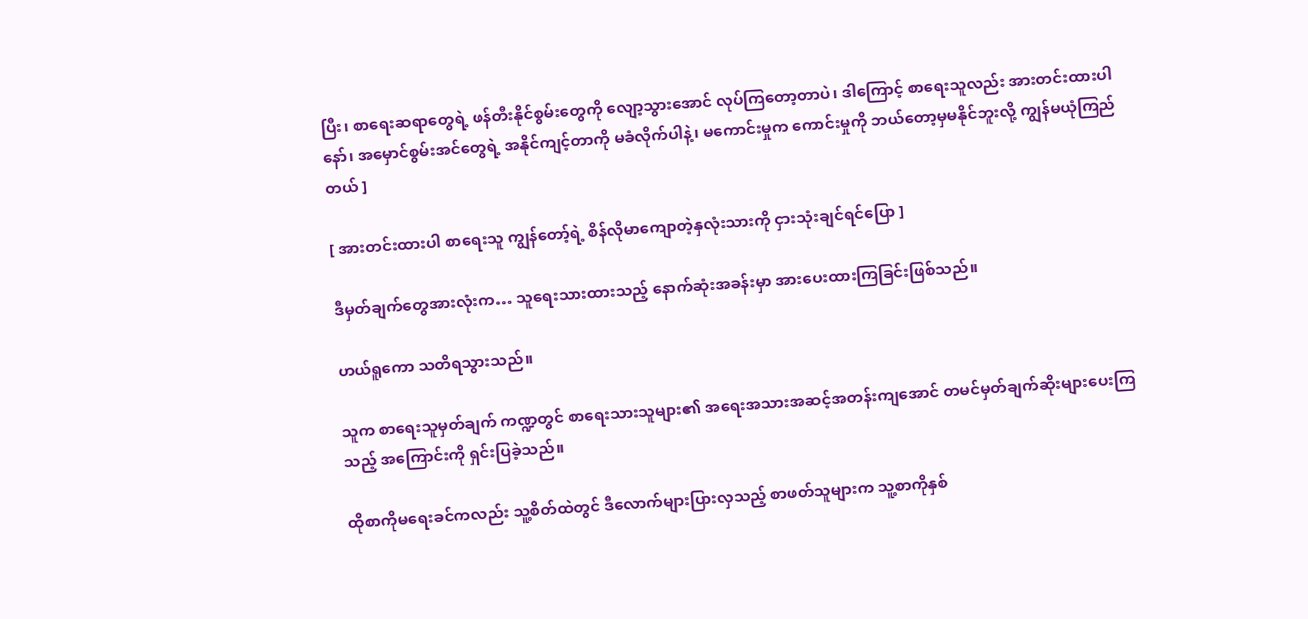ပြီး၊ စာရေးဆရာတွေရဲ့ ဖန်တီးနိုင်စွမ်းတွေကို လျော့သွားအောင် လုပ်ကြတော့တာပဲ၊ ဒါကြောင့် စာရေးသူလည်း အားတင်းထားပါနော်၊ အမှောင်စွမ်းအင်တွေရဲ့ အနိုင်ကျင့်တာကို မခံလိုက်ပါနဲ့၊ မကောင်းမှုက ကောင်းမှုကို ဘယ်တော့မှမနိုင်ဘူးလို့ ကျွန်မယုံကြည်တယ် ]

[ အားတင်းထားပါ စာရေးသူ ကျွန်တော့်ရဲ့ စိန်လိုမာကျောတဲ့နှလုံးသားကို ငှားသုံးချင်ရင်ပြော ]

ဒီမှတ်ချက်တွေအားလုံးက… သူရေးသားထားသည့် နောက်ဆုံးအခန်းမှာ အားပေးထားကြခြင်းဖြစ်သည်။

ဟယ်ရူကော သတိရသွားသည်။

သူက စာရေးသူမှတ်ချက် ကဏ္ဍတွင် စာရေးသားသူများ၏ အရေးအသားအဆင့်အတန်းကျအောင် တမင်မှတ်ချက်ဆိုးများပေးကြသည့် အကြောင်းကို ရှင်းပြခဲ့သည်။

ထိုစာကိုမရေးခင်ကလည်း သူ့စိတ်ထဲတွင် ဒီလောက်များပြားလှသည့် စာဖတ်သူများက သူ့စာကိုနှစ်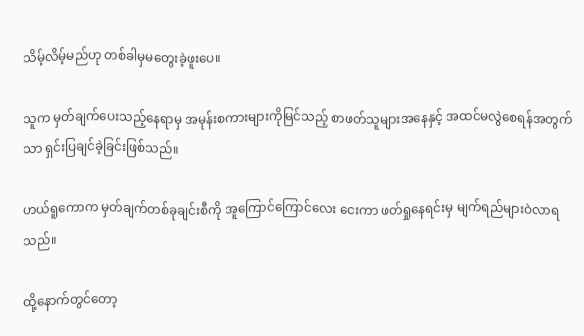သိမ့်လိမ့်မည်ဟု တစ်ခါမှမတွေးခဲ့ဖူးပေ။

သူက မှတ်ချက်ပေးသည့်နေရာမှ အမုန်းစကားများကိုမြင်သည့် စာဖတ်သူများအနေနှင့် အထင်မလွဲစေရန်အတွက်သာ ရှင်းပြချင်ခဲ့ခြင်းဖြစ်သည်။

ဟယ်ရူကောက မှတ်ချက်တစ်ခုချင်းစီကို အူကြောင်ကြောင်လေး ငေးကာ ဖတ်ရှုနေရင်းမှ မျက်ရည်များဝဲလာရသည်။

ထို့နောက်တွင်တော့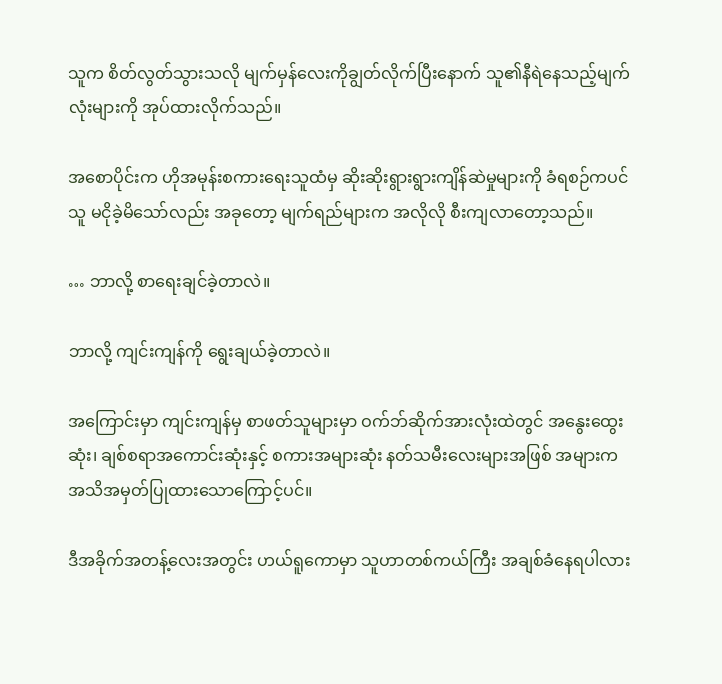သူက စိတ်လွတ်သွားသလို မျက်မှန်လေးကိုချွတ်လိုက်ပြီးနောက် သူ၏နီရဲနေသည့်မျက်လုံးများကို အုပ်ထားလိုက်သည်။

အစောပိုင်းက ဟိုအမုန်းစကားရေးသူထံမှ ဆိုးဆိုးရွားရွားကျိန်ဆဲမှုများကို ခံရစဉ်ကပင် သူ မငိုခဲ့မိသော်လည်း အခုတော့ မျက်ရည်များက အလိုလို စီးကျလာတော့သည်။

… ဘာလို့ စာရေးချင်ခဲ့တာလဲ။

ဘာလို့ ကျင်းကျန်ကို ရွေးချယ်ခဲ့တာလဲ။

အကြောင်းမှာ ကျင်းကျန်မှ စာဖတ်သူများမှာ ဝက်ဘ်ဆိုက်အားလုံးထဲတွင် အနွေးထွေးဆုံး၊ ချစ်စရာအကောင်းဆုံးနှင့် စကားအများဆုံး နတ်သမီးလေးများအဖြစ် အများက အသိအမှတ်ပြုထားသောကြောင့်ပင်။

ဒီအခိုက်အတန့်လေးအတွင်း ဟယ်ရူကောမှာ သူဟာတစ်ကယ်ကြီး အချစ်ခံနေရပါလား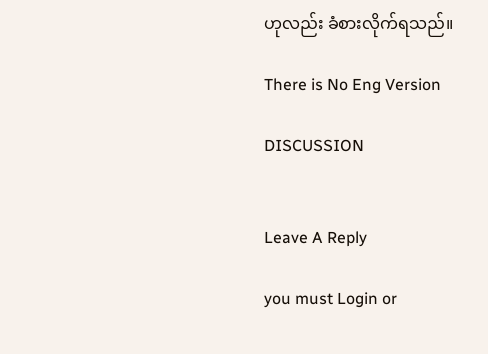ဟုလည်း ခံစားလိုက်ရသည်။

There is No Eng Version

DISCUSSION


Leave A Reply

you must Login or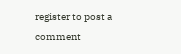register to post a comment